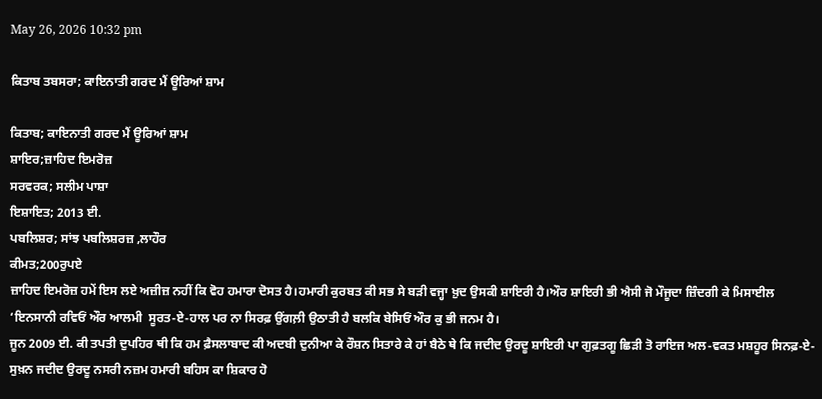May 26, 2026 10:32 pm

ਕਿਤਾਬ ਤਬਸਰਾ; ਕਾਇਨਾਤੀ ਗਰਦ ਮੈਂ ਊਰਿਆਂ ਸ਼ਾਮ

ਕਿਤਾਬ; ਕਾਇਨਾਤੀ ਗਰਦ ਮੈਂ ਊਰਿਆਂ ਸ਼ਾਮ
ਸ਼ਾਇਰ;ਜ਼ਾਹਿਦ ਇਮਰੋਜ਼
ਸਰਵਰਕ; ਸਲੀਮ ਪਾਸ਼ਾ
ਇਸ਼ਾਇਤ; 2013 ਈ.
ਪਬਲਿਸ਼ਰ; ਸਾਂਝ ਪਬਲਿਸ਼ਰਜ਼ ,ਲਾਹੌਰ
ਕੀਮਤ;200ਰੁਪਏ
ਜ਼ਾਹਿਦ ਇਮਰੋਜ਼ ਹਮੇਂ ਇਸ ਲਏ ਅਜ਼ੀਜ਼ ਨਹੀਂ ਕਿ ਵੋਹ ਹਮਾਰਾ ਦੋਸਤ ਹੈ।ਹਮਾਰੀ ਕੁਰਬਤ ਕੀ ਸਭ ਸੇ ਬੜੀ ਵਜ੍ਹਾ ਖ਼ੁਦ ਉਸਕੀ ਸ਼ਾਇਰੀ ਹੈ।ਔਰ ਸ਼ਾਇਰੀ ਭੀ ਐਸੀ ਜੋ ਮੌਜੂਦਾ ਜ਼ਿੰਦਗੀ ਕੇ ਮਿਸਾਈਲ ‘ਇਨਸਾਨੀ ਰਵਿਓਂ ਔਰ ਆਲਮੀ  ਸੂਰਤ-ਏ-ਹਾਲ ਪਰ ਨਾ ਸਿਰਫ਼ ਉਂਗਲ਼ੀ ਉਠਾਤੀ ਹੈ ਬਲਕਿ ਬੇਸਿਓਂ ਔਰ ਕੁ ਭੀ ਜਨਮ ਹੈ।
ਜੂਨ 2009 ਈ. ਕੀ ਤਪਤੀ ਦੁਪਹਿਰ ਥੀ ਕਿ ਹਮ ਫ਼ੈਸਲਾਬਾਦ ਕੀ ਅਦਬੀ ਦੁਨੀਆ ਕੇ ਰੌਸ਼ਨ ਸਿਤਾਰੇ ਕੇ ਹਾਂ ਬੈਠੇ ਥੇ ਕਿ ਜਦੀਦ ਉਰਦੂ ਸ਼ਾਇਰੀ ਪਾ ਗੁਫ਼ਤਗੂ ਛਿੜੀ ਤੋ ਰਾਇਜ ਅਲ-ਵਕਤ ਮਸ਼ਹੂਰ ਸਿਨਫ਼-ਏ-ਸੁਖ਼ਨ ਜਦੀਦ ਉਰਦੂ ਨਸਰੀ ਨਜ਼ਮ ਹਮਾਰੀ ਬਹਿਸ ਕਾ ਸ਼ਿਕਾਰ ਹੋ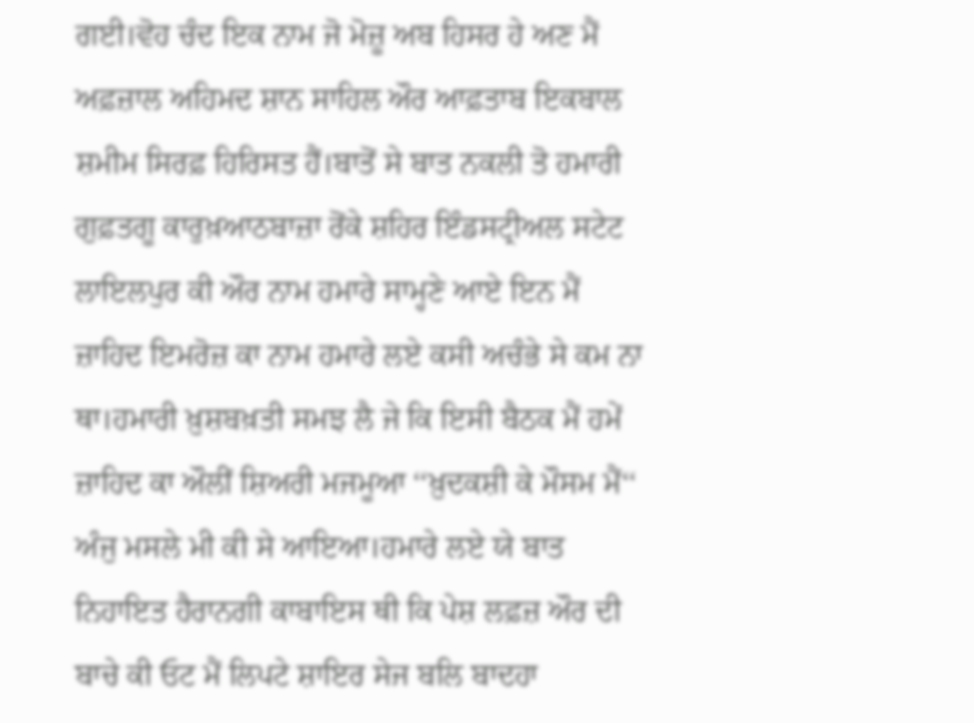ਗਈ।ਵੋਹ ਚੰਦ ਇਕ ਨਾਮ ਜੋ ਮੋਜ਼ੂ ਅਬ ਹਿਸਰ ਹੇ ਅਣ ਮੈਂ ਅਫ਼ਜ਼ਾਲ ਅਹਿਮਦ ਸ਼ਾਨ ਸਾਹਿਲ ਔਰ ਆਫ਼ਤਾਬ ਇਕਬਾਲ ਸ਼ਮੀਮ ਸਿਰਫ਼ ਹਿਰਿਸਤ ਹੈਂ।ਬਾਤੋਂ ਸੇ ਬਾਤ ਨਕਲੀ ਤੋ ਹਮਾਰੀ ਗੁਫ਼ਤਗੂ ਕਾਰੁਖ਼ਆਠਬਾਜ਼ਾ ਰੋਂਕੇ ਸ਼ਹਿਰ ਇੰਡਸਟ੍ਰੀਅਲ ਸਟੇਟ ਲਾਇਲਪੁਰ ਕੀ ਔਰ ਨਾਮ ਹਮਾਰੇ ਸਾਮ੍ਹਣੇ ਆਏ ਇਨ ਮੈਂ ਜ਼ਾਹਿਦ ਇਮਰੋਜ਼ ਕਾ ਨਾਮ ਹਮਾਰੇ ਲਏ ਕਸੀ ਅਚੰਭੇ ਸੇ ਕਮ ਨਾ ਥਾ।ਹਮਾਰੀ ਖ਼ੁਸ਼ਬਖ਼ਤੀ ਸਮਝ ਲੈ ਜੇ ਕਿ ਇਸੀ ਬੈਠਕ ਮੈਂ ਹਮੇਂ ਜ਼ਾਹਿਦ ਕਾ ਔਲੀਂ ਸ਼ਿਅਰੀ ਮਜਮੂਆ ‘‘ਖ਼ੁਦਕਸ਼ੀ ਕੇ ਮੌਸਮ ਮੈਂ‘‘ ਅੰਜੁ ਮਸਲੇ ਮੀ ਕੀ ਸੇ ਆਇਆ।ਹਮਾਰੇ ਲਏ ਯੇ ਬਾਤ ਨਿਹਾਇਤ ਹੈਰਾਨਗੀ ਕਾਬਾਇਸ ਥੀ ਕਿ ਪੇਸ਼ ਲਫ਼ਜ਼ ਔਰ ਦੀ ਬਾਚੇ ਕੀ ਓਟ ਮੈਂ ਲਿਪਟੇ ਸ਼ਾਇਰ ਸੇਜ ਬਲਿ ਬਾਦਹਾ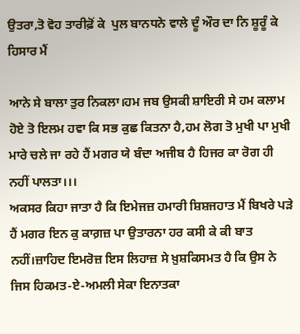ਉਤਰਾ,ਤੋ ਵੋਹ ਤਾਰੀਫ਼ੋਂ ਕੇ  ਪੁਲ ਬਾਨਧਨੇ ਵਾਲੇ ਦੂੰ ਔਰ ਦਾ ਨਿ ਸ਼ੂਰੂੰ ਕੇ ਹਿਸਾਰ ਮੈਂ

ਆਨੇ ਸੇ ਬਾਲਾ ਤੁਰ ਨਿਕਲਾ।ਹਮ ਜਬ ਉਸਕੀ ਸ਼ਾਇਰੀ ਸੇ ਹਮ ਕਲਾਮ ਹੋਏ ਤੋ ਇਲਮ ਹਵਾ ਕਿ ਸਭ ਕੁਛ ਕਿਤਨਾ ਹੈ,ਹਮ ਲੋਗ ਤੋ ਮੁਖੀ ਪਾ ਮੁਖੀ ਮਾਰੇ ਚਲੇ ਜਾ ਰਹੇ ਹੈਂ ਮਗਰ ਯੇ ਬੰਦਾ ਅਜੀਬ ਹੈ ਹਿਜਰ ਕਾ ਰੋਗ ਹੀ ਨਹੀਂ ਪਾਲਤਾ।।।
ਅਕਸਰ ਕਿਹਾ ਜਾਤਾ ਹੈ ਕਿ ਇਮੇਜਜ਼ ਹਮਾਰੀ ਸ਼ਿਸ਼ਜਹਾਤ ਮੈਂ ਬਿਖਰੇ ਪੜੇ ਹੈਂ ਮਗਰ ਇਨ ਕੁ ਕਾਗ਼ਜ਼ ਪਾ ਉਤਾਰਨਾ ਹਰ ਕਸੀ ਕੇ ਕੀ ਬਾਤ ਨਹੀਂ।ਜ਼ਾਹਿਦ ਇਮਰੋਜ਼ ਇਸ ਲਿਹਾਜ਼ ਸੇ ਖ਼ੁਸ਼ਕਿਸਮਤ ਹੈ ਕਿ ਉਸ ਨੇ ਜਿਸ ਹਿਕਮਤ-ਏ-ਅਮਲੀ ਸੇਕਾ ਇਨਾਤਕਾ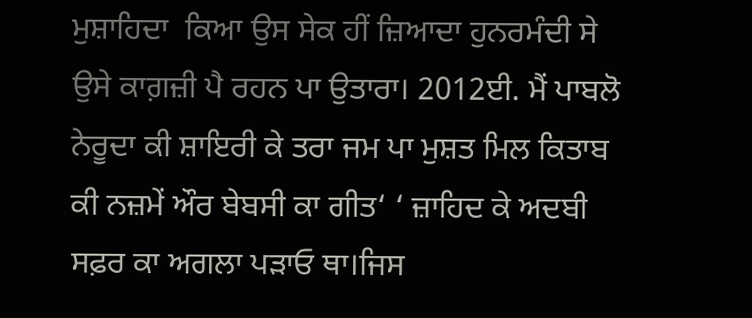ਮੁਸ਼ਾਹਿਦਾ  ਕਿਆ ਉਸ ਸੇਕ ਹੀਂ ਜ਼ਿਆਦਾ ਹੁਨਰਮੰਦੀ ਸੇ ਉਸੇ ਕਾਗ਼ਜ਼ੀ ਪੈ ਰਹਨ ਪਾ ਉਤਾਰਾ। 2012ਈ. ਮੈਂ ਪਾਬਲੋ ਨੇਰੂਦਾ ਕੀ ਸ਼ਾਇਰੀ ਕੇ ਤਰਾ ਜਮ ਪਾ ਮੁਸ਼ਤ ਮਿਲ ਕਿਤਾਬ ਕੀ ਨਜ਼ਮੇਂ ਔਰ ਬੇਬਸੀ ਕਾ ਗੀਤ‘ ‘ ਜ਼ਾਹਿਦ ਕੇ ਅਦਬੀ ਸਫ਼ਰ ਕਾ ਅਗਲਾ ਪੜਾਓ ਥਾ।ਜਿਸ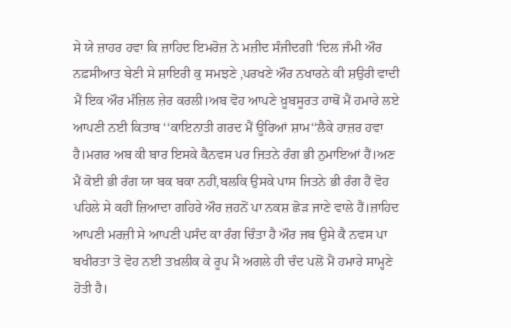ਸੇ ਯੇ ਜ਼ਾਹਰ ਹਵਾ ਕਿ ਜ਼ਾਹਿਦ ਇਮਰੋਜ਼ ਨੇ ਮਜ਼ੀਦ ਸੰਜੀਦਗੀ ‘ਦਿਲ ਜੰਮੀ ਔਰ ਨਫ਼ਸੀਆਤ ਬੇਣੀ ਸੇ ਸ਼ਾਇਰੀ ਕੁ ਸਮਝਣੇ ,ਪਰਖਣੇ ਔਰ ਨਖਾਰਨੇ ਕੀ ਸ਼ਉਰੀ ਵਾਦੀ ਮੈਂ ਇਕ ਔਰ ਮੰਜ਼ਿਲ ਜ਼ੇਰ ਕਰਲੀ।ਅਬ ਵੋਹ ਆਪਣੇ ਖ਼ੂਬਸੂਰਤ ਹਾਥੋਂ ਮੈਂ ਹਮਾਰੇ ਲਏ ਆਪਣੀ ਨਈ ਕਿਤਾਬ ‘‘ਕਾਇਨਾਤੀ ਗਰਦ ਮੈਂ ਊਰਿਆਂ ਸ਼ਾਮ‘‘ਲੈਕੇ ਹਾਜ਼ਰ ਹਵਾ ਹੈ।ਮਗਰ ਅਬ ਕੀ ਬਾਰ ਇਸਕੇ ਕੈਨਵਸ ਪਰ ਜਿਤਨੇ ਰੰਗ ਭੀ ਨੁਮਾਇਆਂ ਹੈਂ।ਅਣ ਮੈਂ ਕੋਈ ਭੀ ਰੰਗ ਯਾ ਬਕ ਬਕਾ ਨਹੀਂ,ਬਲਕਿ ਉਸਕੇ ਪਾਸ ਜਿਤਨੇ ਭੀ ਰੰਗ ਹੈਂ ਵੋਹ ਪਹਿਲੇ ਸੇ ਕਹੀਂ ਜ਼ਿਆਦਾ ਗਹਿਰੇ ਔਰ ਜ਼ਹਨੋਂ ਪਾ ਨਕਸ਼ ਛੋੜ ਜਾਣੇ ਵਾਲੇ ਹੈਂ।ਜ਼ਾਹਿਦ ਆਪਣੀ ਮਰਜ਼ੀ ਸੇ ਆਪਣੀ ਪਸੰਦ ਕਾ ਰੰਗ ਚਿੰਤਾ ਹੈ ਔਰ ਜਬ ਉਸੇ ਕੈ ਨਵਸ ਪਾ ਬਖੀਰਤਾ ਤੋ ਵੋਹ ਨਈ ਤਖ਼ਲੀਕ ਕੇ ਰੂਪ ਮੈਂ ਅਗਲੇ ਹੀ ਚੰਦ ਪਲੋਂ ਮੈਂ ਹਮਾਰੇ ਸਾਮ੍ਹਣੇ ਹੋਤੀ ਹੈ।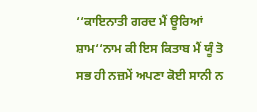‘‘ਕਾਇਨਾਤੀ ਗਰਦ ਮੈਂ ਊਰਿਆਂ ਸ਼ਾਮ‘‘ਨਾਮ ਕੀ ਇਸ ਕਿਤਾਬ ਮੈਂ ਯੂੰ ਤੋ ਸਭ ਹੀ ਨਜ਼ਮੇਂ ਅਪਣਾ ਕੋਈ ਸਾਨੀ ਨ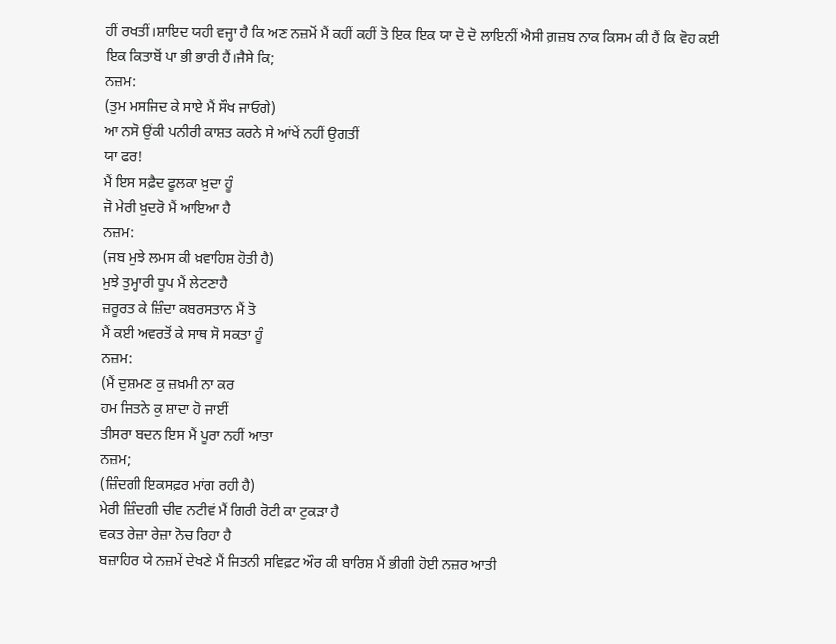ਹੀਂ ਰਖਤੀਂ।ਸ਼ਾਇਦ ਯਹੀ ਵਜ੍ਹਾ ਹੈ ਕਿ ਅਣ ਨਜ਼ਮੋਂ ਮੈਂ ਕਹੀਂ ਕਹੀਂ ਤੋ ਇਕ ਇਕ ਯਾ ਦੋ ਦੋ ਲਾਇਨੀਂ ਐਸੀ ਗ਼ਜ਼ਬ ਨਾਕ ਕਿਸਮ ਕੀ ਹੈਂ ਕਿ ਵੋਹ ਕਈ ਇਕ ਕਿਤਾਬੋਂ ਪਾ ਭੀ ਭਾਰੀ ਹੈਂ।ਜੈਸੇ ਕਿ;
ਨਜ਼ਮ:
(ਤੁਮ ਮਸਜਿਦ ਕੇ ਸਾਏ ਮੈਂ ਸੌਖ ਜਾਓਗੇ)
ਆ ਨਸੋ ਉਂਕੀ ਪਨੀਰੀ ਕਾਸ਼ਤ ਕਰਨੇ ਸੇ ਆਂਖੇਂ ਨਹੀਂ ਉਗਤੀਂ
ਯਾ ਫਰ!
ਮੈਂ ਇਸ ਸਫ਼ੈਦ ਫੂਲਕਾ ਖ਼ੁਦਾ ਹੂੰ
ਜੋ ਮੇਰੀ ਖ਼ੁਦਰੋ ਮੈਂ ਆਇਆ ਹੈ
ਨਜ਼ਮ:
(ਜਬ ਮੁਝੇ ਲਮਸ ਕੀ ਖ਼ਵਾਹਿਸ਼ ਹੋਤੀ ਹੈ)
ਮੁਝੇ ਤੁਮ੍ਹਾਰੀ ਧੂਪ ਮੈਂ ਲੇਟਣਾਹੈ
ਜ਼ਰੂਰਤ ਕੇ ਜ਼ਿੰਦਾ ਕਬਰਸਤਾਨ ਮੈਂ ਤੋ
ਮੈਂ ਕਈ ਅਵਰਤੋਂ ਕੇ ਸਾਥ ਸੋ ਸਕਤਾ ਹੂੰ
ਨਜ਼ਮ:
(ਮੈਂ ਦੁਸ਼ਮਣ ਕੁ ਜ਼ਖ਼ਮੀ ਨਾ ਕਰ
ਹਮ ਜਿਤਨੇ ਕੁ ਸ਼ਾਦਾ ਹੋ ਜਾਈਂ
ਤੀਸਰਾ ਬਦਨ ਇਸ ਮੈਂ ਪੂਰਾ ਨਹੀਂ ਆਤਾ
ਨਜ਼ਮ;
(ਜ਼ਿੰਦਗੀ ਇਕਸਫ਼ਰ ਮਾਂਗ ਰਹੀ ਹੈ)
ਮੇਰੀ ਜ਼ਿੰਦਗੀ ਚੀਵ ਨਟੀਵਂ ਮੈਂ ਗਿਰੀ ਰੋਟੀ ਕਾ ਟੁਕੜਾ ਹੈ
ਵਕਤ ਰੇਜ਼ਾ ਰੇਜ਼ਾ ਨੋਚ ਰਿਹਾ ਹੈ
ਬਜ਼ਾਹਿਰ ਯੇ ਨਜ਼ਮੇਂ ਦੇਖਣੇ ਮੈਂ ਜਿਤਨੀ ਸਵਿਫ਼ਟ ਔਰ ਕੀ ਬਾਰਿਸ਼ ਮੈਂ ਭੀਗੀ ਹੋਈ ਨਜ਼ਰ ਆਤੀ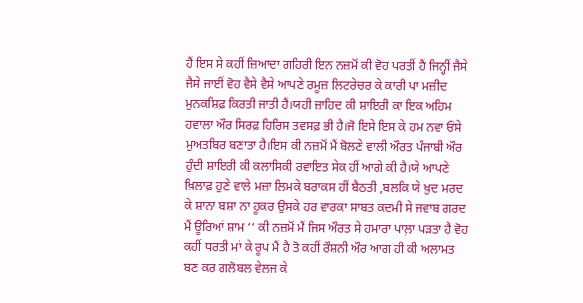ਹੈਂ ਇਸ ਸੇ ਕਹੀਂ ਜ਼ਿਆਦਾ ਗਹਿਰੀ ਇਨ ਨਜ਼ਮੋਂ ਕੀ ਵੋਹ ਪਰਤੀਂ ਹੈਂ ਜਿਨ੍ਹੀਂ ਜੈਸੇ ਜੈਸੇ ਜਾਈਂ ਵੋਹ ਵੈਸੇ ਵੈਸੇ ਆਪਣੇ ਰਮੂਜ਼ ਲਿਟਰੇਚਰ ਕੇ ਕਾਰੀ ਪਾ ਮਜ਼ੀਦ ਮੁਨਕਸ਼ਿਫ਼ ਕਿਰਤੀ ਜਾਤੀ ਹੈਂ।ਯਹੀ ਜ਼ਾਹਿਦ ਕੀ ਸ਼ਾਇਰੀ ਕਾ ਇਕ ਅਹਿਮ ਹਵਾਲਾ ਔਰ ਸਿਰਫ਼ ਹਿਰਿਸ ਤਵਸਫ਼ ਭੀ ਹੈ।ਜੋ ਇਸੇ ਇਸ ਕੇ ਹਮ ਨਵਾ ਓਂਸੇ ਮੁਅਤਬਿਰ ਬਣਾਤਾ ਹੈ।ਇਸ ਕੀ ਨਜ਼ਮੋਂ ਮੈਂ ਬੋਲਣੇ ਵਾਲੀ ਔਰਤ ਪੰਜਾਬੀ ਔਰ ਹੁੰਦੀ ਸ਼ਾਇਰੀ ਕੀ ਕਲਾਸਿਕੀ ਰਵਾਇਤ ਸੇਕ ਹੀਂ ਆਗੇ ਕੀ ਹੈ।ਯੇ ਆਪਣੇ ਖ਼ਿਲਾਫ਼ ਹੁਣੇ ਵਾਲੇ ਮਜ਼ਾ ਲਿਮਕੇ ਬਰਾਕਸ ਹੀਂ ਬੈਠਤੀ ,ਬਲਕਿ ਯੇ ਖ਼ੁਦ ਮਰਦ ਕੇ ਸ਼ਾਨਾ ਬਸ਼ਾ ਨਾ ਹੂਕਰ ਉਸਕੇ ਹਰ ਵਾਰਕਾ ਸਾਬਤ ਕਦਮੀ ਸੇ ਜਵਾਬ ਗਰਦ ਮੈਂ ਊਰਿਆਂ ਸ਼ਾਮ ‘‘ ਕੀ ਨਜ਼ਮੋਂ ਮੈਂ ਜਿਸ ਔਰਤ ਸੇ ਹਮਾਰਾ ਪਾਲ਼ਾ ਪੜਤਾ ਹੈ ਵੋਹ ਕਹੀਂ ਧਰਤੀ ਮਾਂ ਕੇ ਰੂਪ ਮੈਂ ਹੈ ਤੋ ਕਹੀਂ ਰੌਸ਼ਨੀ ਔਰ ਆਗ ਹੀ ਕੀ ਅਲਾਮਤ ਬਣ ਕਰ ਗਲੋਬਲ ਵੇਲਜ ਕੇ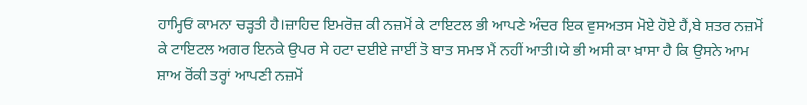ਹਾਮ੍ਹਿਓਂ ਕਾਮਨਾ ਚੜ੍ਹਤੀ ਹੈ।ਜ਼ਾਹਿਦ ਇਮਰੋਜ਼ ਕੀ ਨਜ਼ਮੋਂ ਕੇ ਟਾਇਟਲ ਭੀ ਆਪਣੇ ਅੰਦਰ ਇਕ ਵੁਸਅਤਸ ਮੋਏ ਹੋਏ ਹੈਂ,ਬੇ ਸ਼ਤਰ ਨਜ਼ਮੋਂ ਕੇ ਟਾਇਟਲ ਅਗਰ ਇਨਕੇ ਉਪਰ ਸੇ ਹਟਾ ਦਈਏ ਜਾਈਂ ਤੋ ਬਾਤ ਸਮਝ ਮੈਂ ਨਹੀਂ ਆਤੀ।ਯੇ ਭੀ ਅਸੀ ਕਾ ਖ਼ਾਸਾ ਹੈ ਕਿ ਉਸਨੇ ਆਮ ਸ਼ਾਅ ਰੋਂਕੀ ਤਰ੍ਹਾਂ ਆਪਣੀ ਨਜ਼ਮੋਂ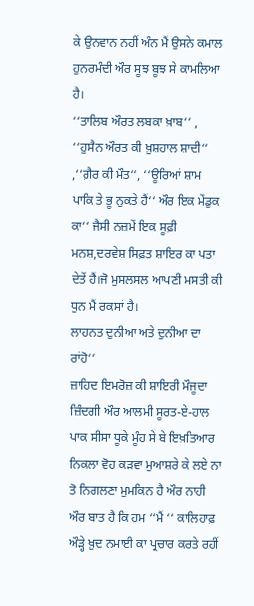ਕੇ ਉਨਵਾਨ ਨਹੀਂ ਅੰਨ ਮੈਂ ਉਸਨੇ ਕਮਾਲ ਹੁਨਰਮੰਦੀ ਔਰ ਸੂਝ ਬੂਝ ਸੇ ਕਾਮਲਿਆ ਹੈ।
‘‘ਤਾਲਿਬ ਔਰਤ ਲਬਕਾ ਖ਼ਾਬ‘‘ , ‘‘ਹੁਸੈਨ ਔਰਤ ਕੀ ਖ਼ੁਸ਼ਹਾਲ ਸ਼ਾਦੀ‘‘ ,‘‘ਗ਼ੈਰ ਕੀ ਮੌਤ‘‘, ‘‘ਊਰਿਆਂ ਸ਼ਾਮ ਪਾਕਿ ਤੇ ਭੂ ਨੁਕਤੇ ਹੈਂ‘‘ ਔਰ ਇਕ ਮੇਂਡੁਕ ਕਾ‘‘ ਜੈਸੀ ਨਜ਼ਮੇਂ ਇਕ ਸੂਫ਼ੀ ਮਨਸ਼,ਦਰਵੇਸ਼ ਸਿਫ਼ਤ ਸ਼ਾਇਰ ਕਾ ਪਤਾ ਦੇਤੇਂ ਹੈਂ।ਜੋ ਮੁਸਲਸਲ ਆਪਣੀ ਮਸਤੀ ਕੀ ਧੁਨ ਮੈਂ ਰਕਸਾਂ ਹੈ।
ਲਾਹਨਤ ਦੁਨੀਆ ਅਤੇ ਦੁਨੀਆ ਦਾ ਰਾਂਹੋ‘‘
ਜ਼ਾਹਿਦ ਇਮਰੋਜ਼ ਕੀ ਸ਼ਾਇਰੀ ਮੌਜੂਦਾ ਜ਼ਿੰਦਗੀ ਔਰ ਆਲਮੀ ਸੂਰਤ-ਏ-ਹਾਲ ਪਾਕ ਸੀਸਾ ਧੂਕੇ ਮੂੰਹ ਸੇ ਬੇ ਇਖ਼ਤਿਆਰ  ਨਿਕਲਾ ਵੋਹ ਕੜਵਾ ਮੁਆਸ਼ਰੇ ਕੇ ਲਏ ਨਾ ਤੋ ਨਿਗਲਣਾ ਮੁਮਕਿਨ ਹੈ ਔਰ ਨਾਹੀ ਔਰ ਬਾਤ ਹੈ ਕਿ ਹਮ ‘‘ਮੈਂ ‘‘ ਕਾਲਿਹਾਫ਼ ਔੜ੍ਹੇ ਖ਼ੁਦ ਨਮਾਈ ਕਾ ਪ੍ਰਚਾਰ ਕਰਤੇ ਰਹੀਂ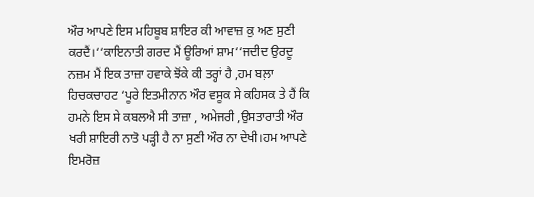ਔਰ ਆਪਣੇ ਇਸ ਮਹਿਬੂਬ ਸ਼ਾਇਰ ਕੀ ਆਵਾਜ਼ ਕੁ ਅਣ ਸੁਣੀ ਕਰਦੈਂ।‘‘ਕਾਇਨਾਤੀ ਗਰਦ ਮੈਂ ਊਰਿਆਂ ਸ਼ਾਮ‘‘ਜਦੀਦ ਉਰਦੂ ਨਜ਼ਮ ਮੈਂ ਇਕ ਤਾਜ਼ਾ ਹਵਾਕੇ ਝੋਂਕੇ ਕੀ ਤਰ੍ਹਾਂ ਹੈ ,ਹਮ ਬਲ਼ਾ ਹਿਚਕਚਾਹਟ ‘ਪੂਰੇ ਇਤਮੀਨਾਨ ਔਰ ਵਸੂਕ ਸੇ ਕਹਿਸਕ ਤੇ ਹੈਂ ਕਿ ਹਮਨੇ ਇਸ ਸੇ ਕਬਲਐ ਸੀ ਤਾਜ਼ਾ , ਅਮੇਜਰੀ ,ਉਸਤਾਰਾਤੀ ਔਰ ਖਰੀ ਸ਼ਾਇਰੀ ਨਾਤੋ ਪੜ੍ਹੀ ਹੈ ਨਾ ਸੁਣੀ ਔਰ ਨਾ ਦੇਖੀ।ਹਮ ਆਪਣੇ ਇਮਰੋਜ਼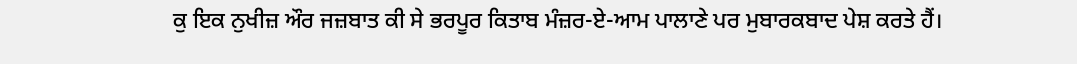ਕੁ ਇਕ ਨੁਖੀਜ਼ ਔਰ ਜਜ਼ਬਾਤ ਕੀ ਸੇ ਭਰਪੂਰ ਕਿਤਾਬ ਮੰਜ਼ਰ-ਏ-ਆਮ ਪਾਲਾਣੇ ਪਰ ਮੁਬਾਰਕਬਾਦ ਪੇਸ਼ ਕਰਤੇ ਹੈਂ।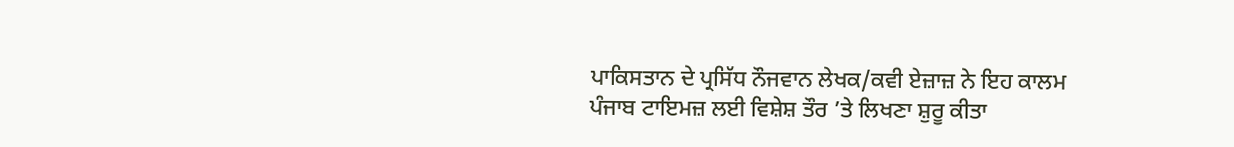ਪਾਕਿਸਤਾਨ ਦੇ ਪ੍ਰਸਿੱਧ ਨੌਜਵਾਨ ਲੇਖਕ/ਕਵੀ ਏਜ਼ਾਜ਼ ਨੇ ਇਹ ਕਾਲਮ ਪੰਜਾਬ ਟਾਇਮਜ਼ ਲਈ ਵਿਸ਼ੇਸ਼ ਤੌਰ ’ਤੇ ਲਿਖਣਾ ਸ਼ੁਰੂ ਕੀਤਾ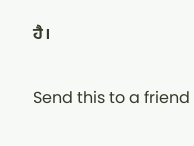ਹੈ।

Send this to a friend